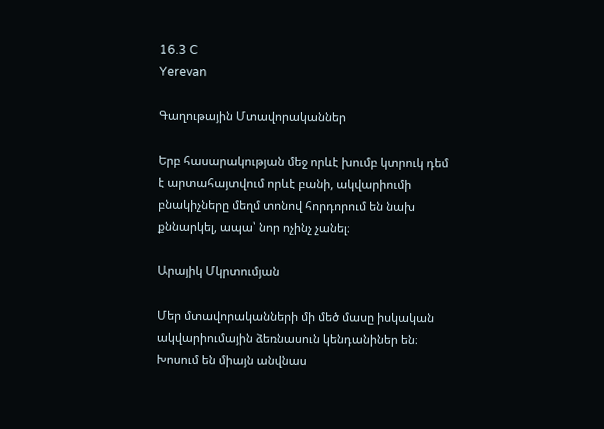16.3 C
Yerevan

Գաղութային Մտավորականներ

Երբ հասարակության մեջ որևէ խումբ կտրուկ դեմ է արտահայտվում որևէ բանի, ակվարիումի բնակիչները մեղմ տոնով հորդորում են նախ քննարկել, ապա՝ նոր ոչինչ չանել։

Արայիկ Մկրտումյան

Մեր մտավորականների մի մեծ մասը իսկական ակվարիումային ձեռնասուն կենդանիներ են։ Խոսում են միայն անվնաս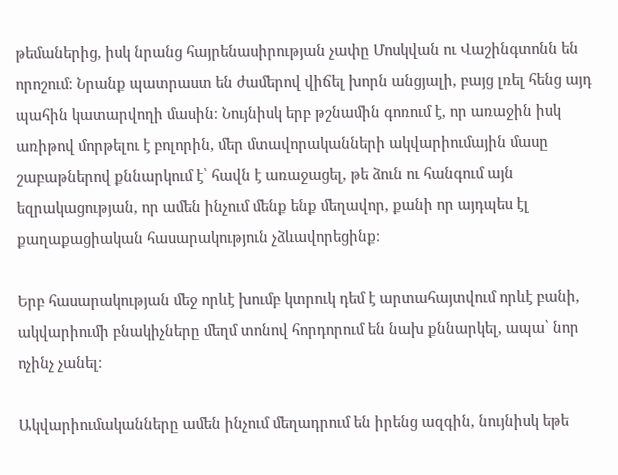թեմաներից, իսկ նրանց հայրենասիրության չափը Մոսկվան ու Վաշինգտոնն են որոշում։ Նրանք պատրաստ են ժամերով վիճել խորն անցյալի, բայց լռել հենց այդ պահին կատարվողի մասին։ Նույնիսկ երբ թշնամին գոռում է, որ առաջին իսկ առիթով մորթելու է բոլորին, մեր մտավորականների ակվարիումային մասը շաբաթներով քննարկում է՝ հավն է առաջացել, թե ձուն ու հանգում այն եզրակացության, որ ամեն ինչում մենք ենք մեղավոր, քանի որ այդպես էլ քաղաքացիական հասարակություն չձևավորեցինք։

Երբ հասարակության մեջ որևէ խումբ կտրուկ դեմ է արտահայտվում որևէ բանի, ակվարիումի բնակիչները մեղմ տոնով հորդորում են նախ քննարկել, ապա՝ նոր ոչինչ չանել։

Ակվարիումականները ամեն ինչում մեղադրում են իրենց ազգին, նույնիսկ եթե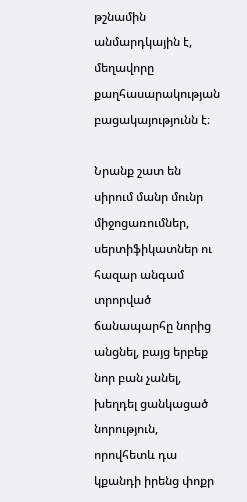թշնամին անմարդկային է, մեղավորը քաղհասարակության բացակայությունն է։

Նրանք շատ են սիրում մանր մունր միջոցառումներ, սերտիֆիկատներ ու հազար անգամ տրորված ճանապարհը նորից անցնել, բայց երբեք նոր բան չանել, խեղդել ցանկացած նորություն, որովհետև դա կքանդի իրենց փոքր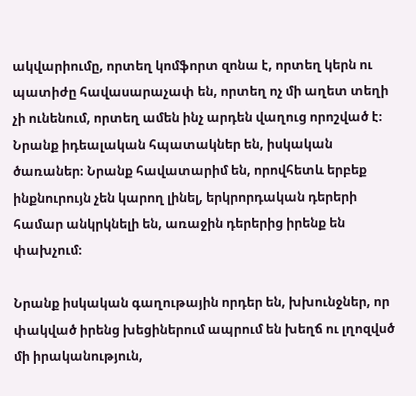ակվարիումը, որտեղ կոմֆորտ զոնա է, որտեղ կերն ու պատիժը հավասարաչափ են, որտեղ ոչ մի աղետ տեղի չի ունենում, որտեղ ամեն ինչ արդեն վաղուց որոշված է։
Նրանք իդեալական հպատակներ են, իսկական ծառաներ։ Նրանք հավատարիմ են, որովհետև երբեք ինքնուրույն չեն կարող լինել, երկրորդական դերերի համար անկրկնելի են, առաջին դերերից իրենք են փախչում։

Նրանք իսկական գաղութային որդեր են, խխունջներ, որ փակված իրենց խեցիներում ապրում են խեղճ ու լղոզվսծ մի իրականություն,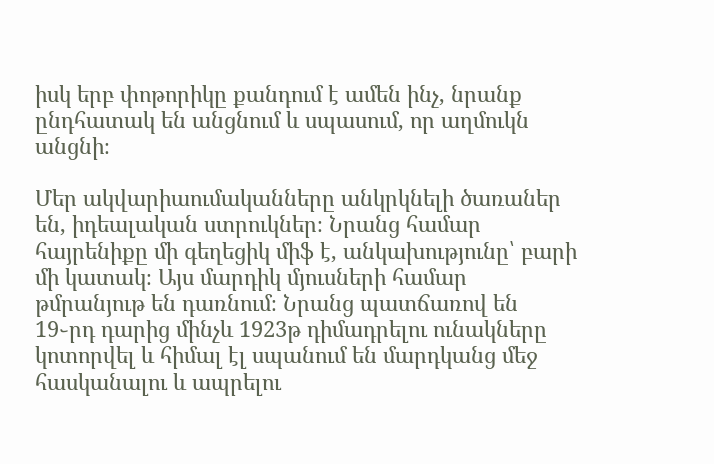իսկ երբ փոթորիկը քանդում է ամեն ինչ, նրանք ընդհատակ են անցնում և սպասում, որ աղմուկն անցնի։

Մեր ակվարիաումականները անկրկնելի ծառաներ են, իդեալական ստրուկներ։ Նրանց համար հայրենիքը մի գեղեցիկ միֆ է, անկախությունը՝ բարի մի կատակ։ Այս մարդիկ մյուսների համար թմրանյութ են դառնում։ Նրանց պատճառով են 19֊րդ դարից մինչև 1923թ դիմադրելու ունակները կոտորվել և հիմալ էլ սպանում են մարդկանց մեջ հասկանալու և ապրելու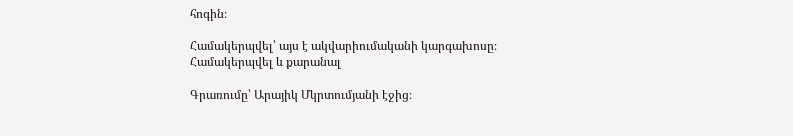հոգին։

Համակերպվել՝ այս է ակվարիումականի կարգախոսը։ Համակերպվել և քարանալ

Գրառումը՝ Արայիկ Մկրտումյանի էջից։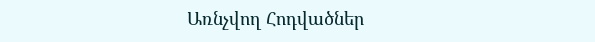Առնչվող Հոդվածներ